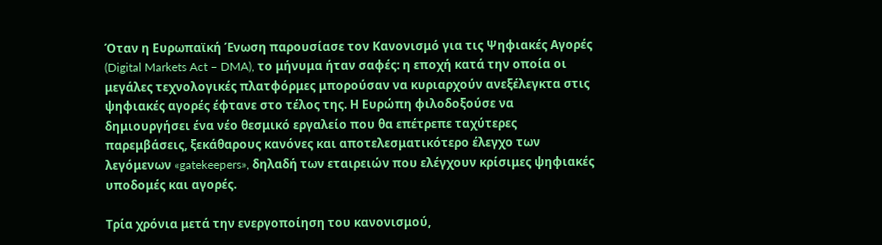Όταν η Ευρωπαϊκή Ένωση παρουσίασε τον Κανονισμό για τις Ψηφιακές Αγορές (Digital Markets Act – DMA), το μήνυμα ήταν σαφές: η εποχή κατά την οποία οι μεγάλες τεχνολογικές πλατφόρμες μπορούσαν να κυριαρχούν ανεξέλεγκτα στις ψηφιακές αγορές έφτανε στο τέλος της. Η Ευρώπη φιλοδοξούσε να δημιουργήσει ένα νέο θεσμικό εργαλείο που θα επέτρεπε ταχύτερες παρεμβάσεις, ξεκάθαρους κανόνες και αποτελεσματικότερο έλεγχο των λεγόμενων «gatekeepers», δηλαδή των εταιρειών που ελέγχουν κρίσιμες ψηφιακές υποδομές και αγορές.

Τρία χρόνια μετά την ενεργοποίηση του κανονισμού,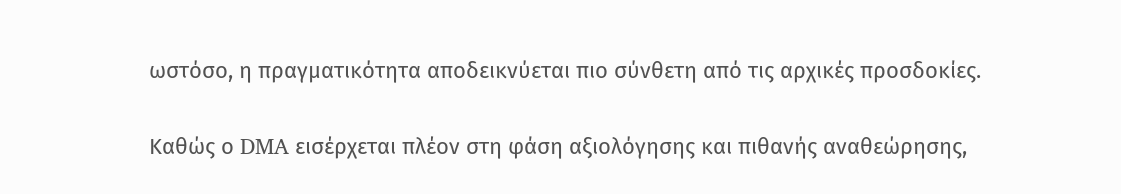ωστόσο, η πραγματικότητα αποδεικνύεται πιο σύνθετη από τις αρχικές προσδοκίες.

Καθώς ο DMA εισέρχεται πλέον στη φάση αξιολόγησης και πιθανής αναθεώρησης,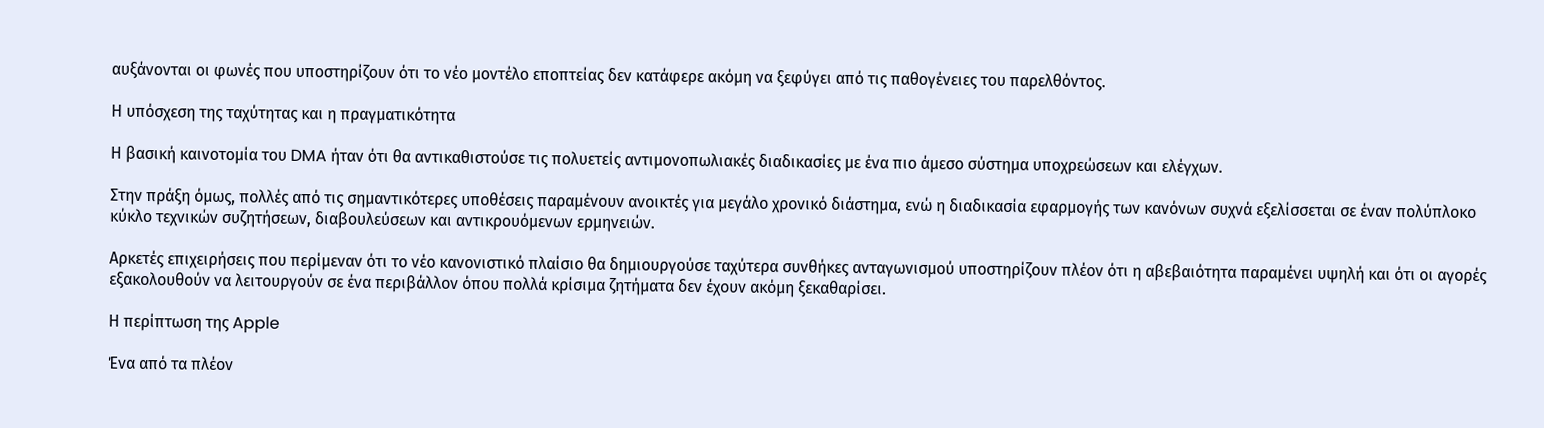αυξάνονται οι φωνές που υποστηρίζουν ότι το νέο μοντέλο εποπτείας δεν κατάφερε ακόμη να ξεφύγει από τις παθογένειες του παρελθόντος.

Η υπόσχεση της ταχύτητας και η πραγματικότητα

Η βασική καινοτομία του DMA ήταν ότι θα αντικαθιστούσε τις πολυετείς αντιμονοπωλιακές διαδικασίες με ένα πιο άμεσο σύστημα υποχρεώσεων και ελέγχων.

Στην πράξη όμως, πολλές από τις σημαντικότερες υποθέσεις παραμένουν ανοικτές για μεγάλο χρονικό διάστημα, ενώ η διαδικασία εφαρμογής των κανόνων συχνά εξελίσσεται σε έναν πολύπλοκο κύκλο τεχνικών συζητήσεων, διαβουλεύσεων και αντικρουόμενων ερμηνειών.

Αρκετές επιχειρήσεις που περίμεναν ότι το νέο κανονιστικό πλαίσιο θα δημιουργούσε ταχύτερα συνθήκες ανταγωνισμού υποστηρίζουν πλέον ότι η αβεβαιότητα παραμένει υψηλή και ότι οι αγορές εξακολουθούν να λειτουργούν σε ένα περιβάλλον όπου πολλά κρίσιμα ζητήματα δεν έχουν ακόμη ξεκαθαρίσει.

Η περίπτωση της Apple

Ένα από τα πλέον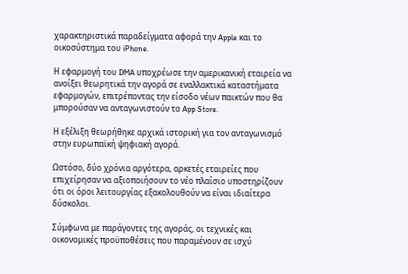χαρακτηριστικά παραδείγματα αφορά την Apple και το οικοσύστημα του iPhone.

Η εφαρμογή του DMA υποχρέωσε την αμερικανική εταιρεία να ανοίξει θεωρητικά την αγορά σε εναλλακτικά καταστήματα εφαρμογών, επιτρέποντας την είσοδο νέων παικτών που θα μπορούσαν να ανταγωνιστούν το App Store.

Η εξέλιξη θεωρήθηκε αρχικά ιστορική για τον ανταγωνισμό στην ευρωπαϊκή ψηφιακή αγορά.

Ωστόσο, δύο χρόνια αργότερα, αρκετές εταιρείες που επιχείρησαν να αξιοποιήσουν το νέο πλαίσιο υποστηρίζουν ότι οι όροι λειτουργίας εξακολουθούν να είναι ιδιαίτερα δύσκολοι.

Σύμφωνα με παράγοντες της αγοράς, οι τεχνικές και οικονομικές προϋποθέσεις που παραμένουν σε ισχύ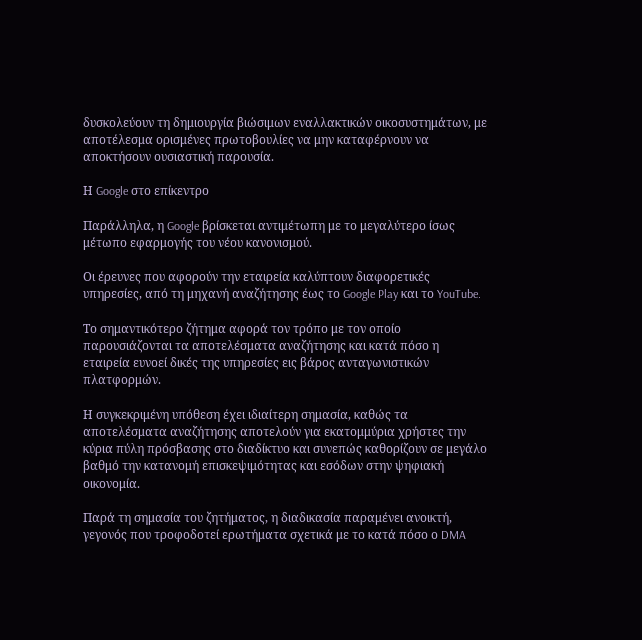δυσκολεύουν τη δημιουργία βιώσιμων εναλλακτικών οικοσυστημάτων, με αποτέλεσμα ορισμένες πρωτοβουλίες να μην καταφέρνουν να αποκτήσουν ουσιαστική παρουσία.

Η Google στο επίκεντρο

Παράλληλα, η Google βρίσκεται αντιμέτωπη με το μεγαλύτερο ίσως μέτωπο εφαρμογής του νέου κανονισμού.

Οι έρευνες που αφορούν την εταιρεία καλύπτουν διαφορετικές υπηρεσίες, από τη μηχανή αναζήτησης έως το Google Play και το YouTube.

Το σημαντικότερο ζήτημα αφορά τον τρόπο με τον οποίο παρουσιάζονται τα αποτελέσματα αναζήτησης και κατά πόσο η εταιρεία ευνοεί δικές της υπηρεσίες εις βάρος ανταγωνιστικών πλατφορμών.

Η συγκεκριμένη υπόθεση έχει ιδιαίτερη σημασία, καθώς τα αποτελέσματα αναζήτησης αποτελούν για εκατομμύρια χρήστες την κύρια πύλη πρόσβασης στο διαδίκτυο και συνεπώς καθορίζουν σε μεγάλο βαθμό την κατανομή επισκεψιμότητας και εσόδων στην ψηφιακή οικονομία.

Παρά τη σημασία του ζητήματος, η διαδικασία παραμένει ανοικτή, γεγονός που τροφοδοτεί ερωτήματα σχετικά με το κατά πόσο ο DMA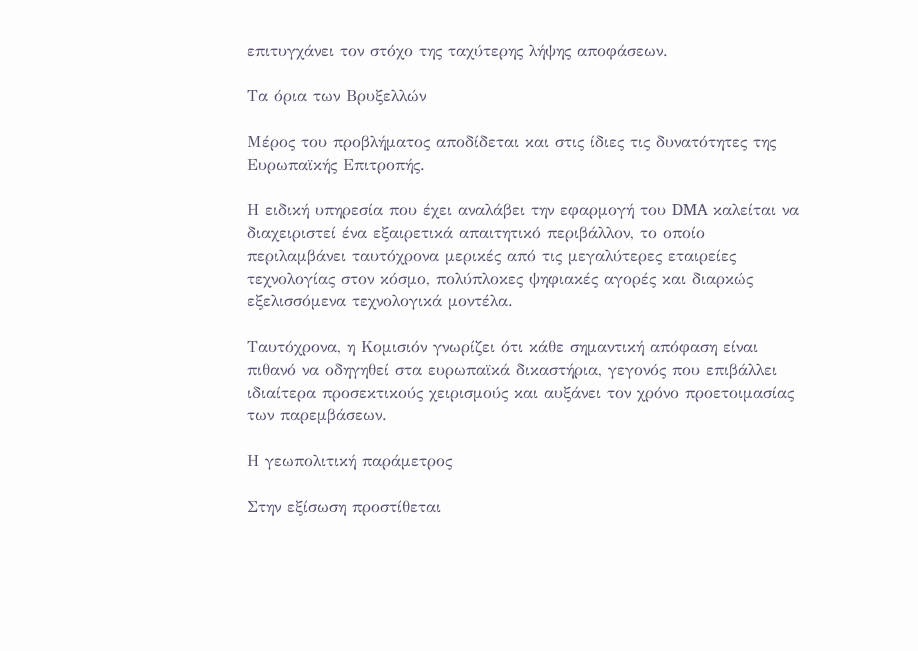επιτυγχάνει τον στόχο της ταχύτερης λήψης αποφάσεων.

Τα όρια των Βρυξελλών

Μέρος του προβλήματος αποδίδεται και στις ίδιες τις δυνατότητες της Ευρωπαϊκής Επιτροπής.

Η ειδική υπηρεσία που έχει αναλάβει την εφαρμογή του DMA καλείται να διαχειριστεί ένα εξαιρετικά απαιτητικό περιβάλλον, το οποίο περιλαμβάνει ταυτόχρονα μερικές από τις μεγαλύτερες εταιρείες τεχνολογίας στον κόσμο, πολύπλοκες ψηφιακές αγορές και διαρκώς εξελισσόμενα τεχνολογικά μοντέλα.

Ταυτόχρονα, η Κομισιόν γνωρίζει ότι κάθε σημαντική απόφαση είναι πιθανό να οδηγηθεί στα ευρωπαϊκά δικαστήρια, γεγονός που επιβάλλει ιδιαίτερα προσεκτικούς χειρισμούς και αυξάνει τον χρόνο προετοιμασίας των παρεμβάσεων.

Η γεωπολιτική παράμετρος

Στην εξίσωση προστίθεται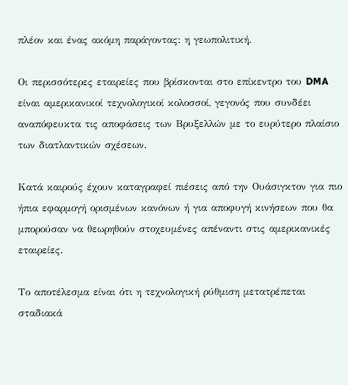πλέον και ένας ακόμη παράγοντας: η γεωπολιτική.

Οι περισσότερες εταιρείες που βρίσκονται στο επίκεντρο του DMA είναι αμερικανικοί τεχνολογικοί κολοσσοί, γεγονός που συνδέει αναπόφευκτα τις αποφάσεις των Βρυξελλών με το ευρύτερο πλαίσιο των διατλαντικών σχέσεων.

Κατά καιρούς έχουν καταγραφεί πιέσεις από την Ουάσιγκτον για πιο ήπια εφαρμογή ορισμένων κανόνων ή για αποφυγή κινήσεων που θα μπορούσαν να θεωρηθούν στοχευμένες απέναντι στις αμερικανικές εταιρείες.

Το αποτέλεσμα είναι ότι η τεχνολογική ρύθμιση μετατρέπεται σταδιακά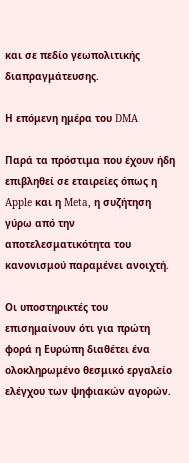και σε πεδίο γεωπολιτικής διαπραγμάτευσης.

Η επόμενη ημέρα του DMA

Παρά τα πρόστιμα που έχουν ήδη επιβληθεί σε εταιρείες όπως η Apple και η Meta, η συζήτηση γύρω από την αποτελεσματικότητα του κανονισμού παραμένει ανοιχτή.

Οι υποστηρικτές του επισημαίνουν ότι για πρώτη φορά η Ευρώπη διαθέτει ένα ολοκληρωμένο θεσμικό εργαλείο ελέγχου των ψηφιακών αγορών.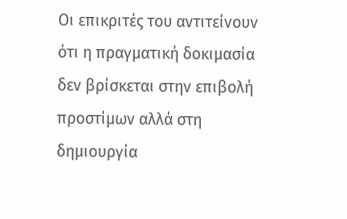Οι επικριτές του αντιτείνουν ότι η πραγματική δοκιμασία δεν βρίσκεται στην επιβολή προστίμων αλλά στη δημιουργία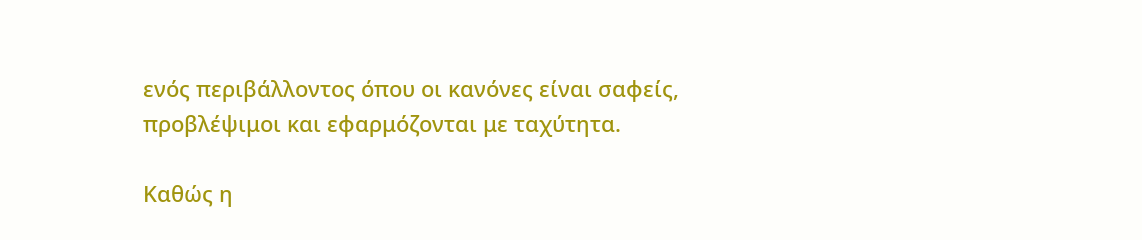ενός περιβάλλοντος όπου οι κανόνες είναι σαφείς, προβλέψιμοι και εφαρμόζονται με ταχύτητα.

Καθώς η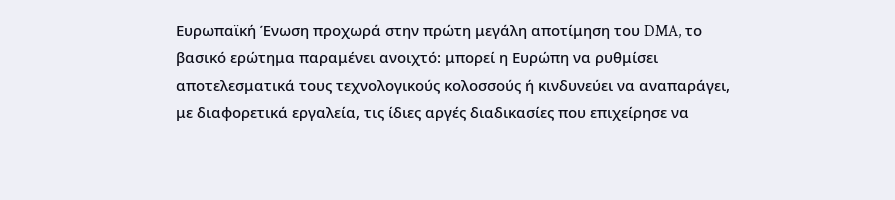Ευρωπαϊκή Ένωση προχωρά στην πρώτη μεγάλη αποτίμηση του DMA, το βασικό ερώτημα παραμένει ανοιχτό: μπορεί η Ευρώπη να ρυθμίσει αποτελεσματικά τους τεχνολογικούς κολοσσούς ή κινδυνεύει να αναπαράγει, με διαφορετικά εργαλεία, τις ίδιες αργές διαδικασίες που επιχείρησε να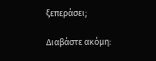ξεπεράσει;

Διαβάστε ακόμη: